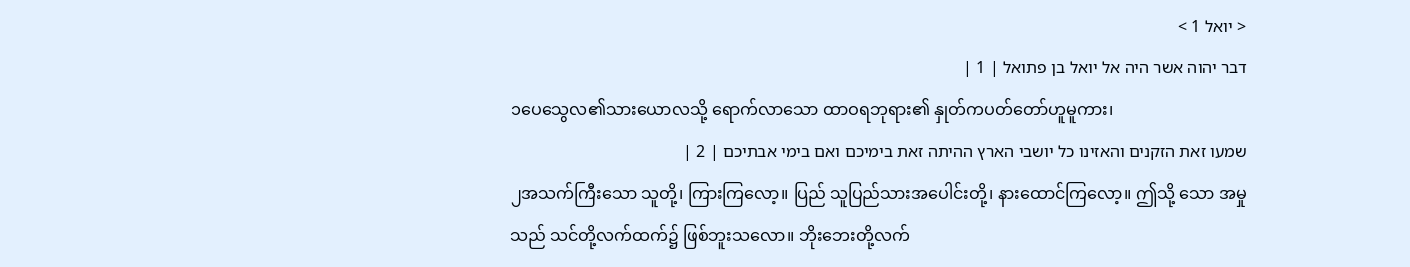< יואל 1 >
דבר יהוה אשר היה אל יואל בן פתואל | 1 |
၁ပေသွေလ၏သားယောလသို့ ရောက်လာသော ထာဝရဘုရား၏ နှုတ်ကပတ်တော်ဟူမူကား၊
שמעו זאת הזקנים והאזינו כל יושבי הארץ ההיתה זאת בימיכם ואם בימי אבתיכם | 2 |
၂အသက်ကြီးသော သူတို့၊ ကြားကြလော့။ ပြည် သူပြည်သားအပေါင်းတို့၊ နားထောင်ကြလော့။ ဤသို့ သော အမှုသည် သင်တို့လက်ထက်၌ ဖြစ်ဘူးသလော။ ဘိုးဘေးတို့လက်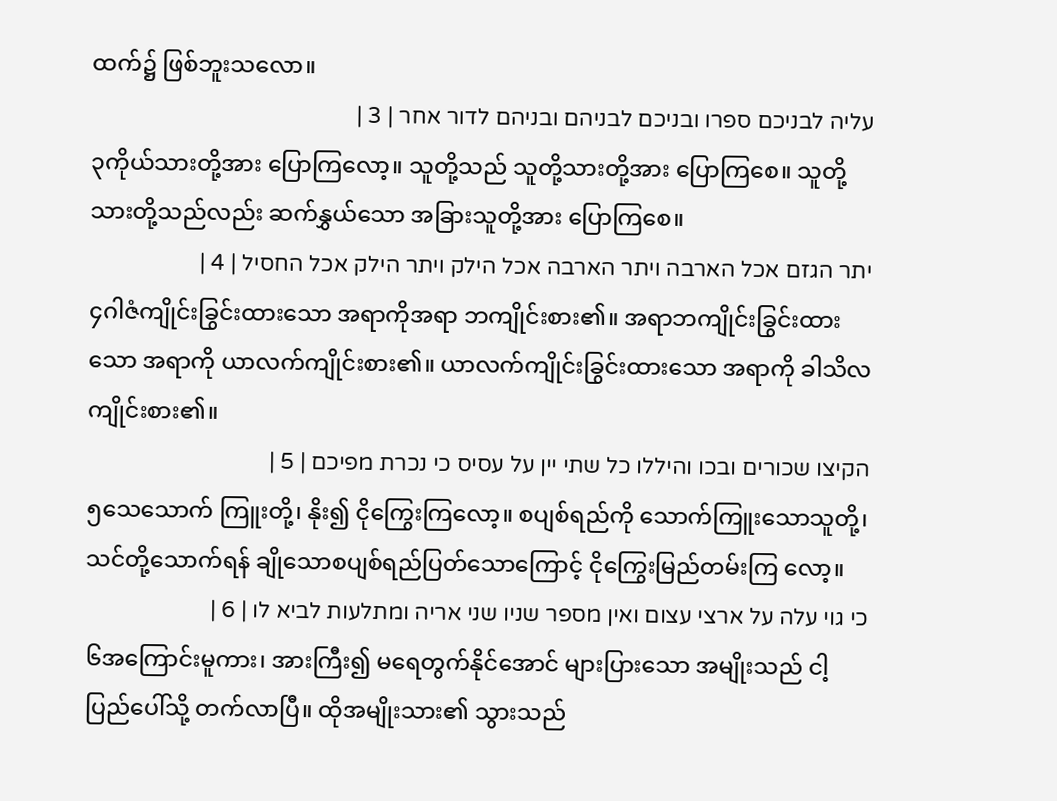ထက်၌ ဖြစ်ဘူးသလော။
עליה לבניכם ספרו ובניכם לבניהם ובניהם לדור אחר | 3 |
၃ကိုယ်သားတို့အား ပြောကြလော့။ သူတို့သည် သူတို့သားတို့အား ပြောကြစေ။ သူတို့သားတို့သည်လည်း ဆက်နွှယ်သော အခြားသူတို့အား ပြောကြစေ။
יתר הגזם אכל הארבה ויתר הארבה אכל הילק ויתר הילק אכל החסיל | 4 |
၄ဂါဇံကျိုင်းခြွင်းထားသော အရာကိုအရာ ဘကျိုင်းစား၏။ အရာဘကျိုင်းခြွင်းထားသော အရာကို ယာလက်ကျိုင်းစား၏။ ယာလက်ကျိုင်းခြွင်းထားသော အရာကို ခါသိလကျိုင်းစား၏။
הקיצו שכורים ובכו והיללו כל שתי יין על עסיס כי נכרת מפיכם | 5 |
၅သေသောက် ကြူးတို့၊ နိုး၍ ငိုကြွေးကြလော့။ စပျစ်ရည်ကို သောက်ကြူးသောသူတို့၊ သင်တို့သောက်ရန် ချိုသောစပျစ်ရည်ပြတ်သောကြောင့် ငိုကြွေးမြည်တမ်းကြ လော့။
כי גוי עלה על ארצי עצום ואין מספר שניו שני אריה ומתלעות לביא לו | 6 |
၆အကြောင်းမူကား၊ အားကြီး၍ မရေတွက်နိုင်အောင် များပြားသော အမျိုးသည် ငါ့ပြည်ပေါ်သို့ တက်လာပြီ။ ထိုအမျိုးသား၏ သွားသည်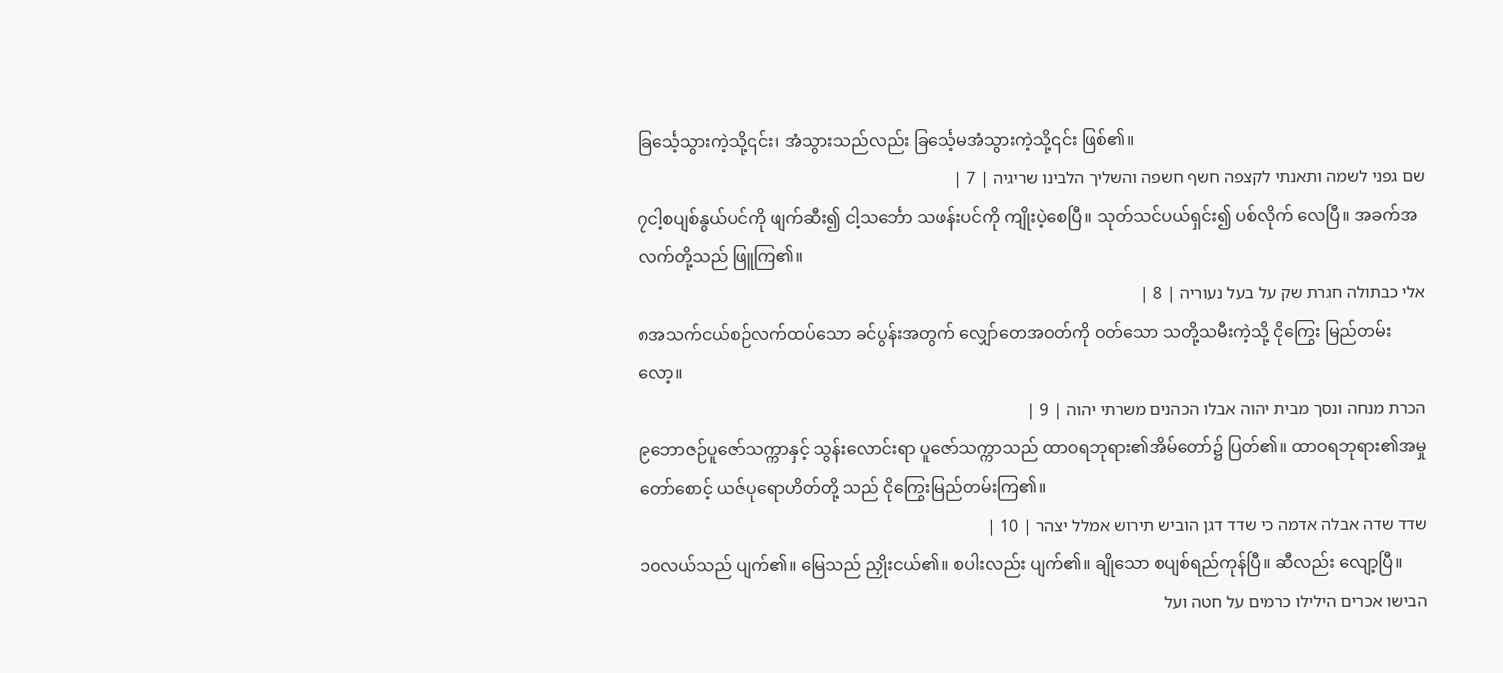ခြင်္သေ့သွားကဲ့သို့၎င်း၊ အံသွားသည်လည်း ခြင်္သေ့မအံသွားကဲ့သို့၎င်း ဖြစ်၏။
שם גפני לשמה ותאנתי לקצפה חשף חשפה והשליך הלבינו שריגיה | 7 |
၇ငါ့စပျစ်နွယ်ပင်ကို ဖျက်ဆီး၍ ငါ့သင်္ဘော သဖန်းပင်ကို ကျိုးပဲ့စေပြီ။ သုတ်သင်ပယ်ရှင်း၍ ပစ်လိုက် လေပြီ။ အခက်အလက်တို့သည် ဖြူကြ၏။
אלי כבתולה חגרת שק על בעל נעוריה | 8 |
၈အသက်ငယ်စဉ်လက်ထပ်သော ခင်ပွန်းအတွက် လျှော်တေအဝတ်ကို ဝတ်သော သတို့သမီးကဲ့သို့ ငိုကြွေး မြည်တမ်းလော့။
הכרת מנחה ונסך מבית יהוה אבלו הכהנים משרתי יהוה | 9 |
၉ဘောဇဉ်ပူဇော်သက္ကာနှင့် သွန်းလောင်းရာ ပူဇော်သက္ကာသည် ထာဝရဘုရား၏အိမ်တော်၌ ပြတ်၏။ ထာဝရဘုရား၏အမှုတော်စောင့် ယဇ်ပုရောဟိတ်တို့ သည် ငိုကြွေးမြည်တမ်းကြ၏။
שדד שדה אבלה אדמה כי שדד דגן הוביש תירוש אמלל יצהר | 10 |
၁၀လယ်သည် ပျက်၏။ မြေသည် ညှိုးငယ်၏။ စပါးလည်း ပျက်၏။ ချိုသော စပျစ်ရည်ကုန်ပြီ။ ဆီလည်း လျော့ပြီ။
הבישו אכרים הילילו כרמים על חטה ועל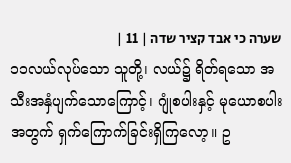שערה כי אבד קציר שדה | 11 |
၁၁လယ်လုပ်သော သူတို့၊ လယ်၌ ရိတ်ရသော အသီးအနှံပျက်သောကြောင့်၊ ဂျုံစပါးနှင့် မုယောစပါး အတွက် ရှက်ကြောက်ခြင်းရှိကြလော့။ ဥ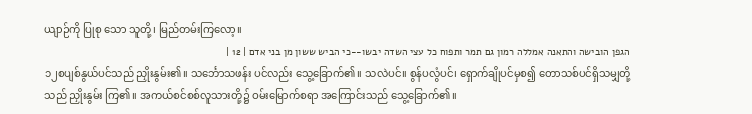ယျာဉ်ကို ပြုစု သော သူတို့၊ မြည်တမ်းကြလော့။
הגפן הובישה והתאנה אמללה רמון גם תמר ותפוח כל עצי השדה יבשו--כי הביש ששון מן בני אדם | 12 |
၁၂စပျစ်နွယ်ပင်သည် ညှိုးနွမ်း၏။ သင်္ဘောသဖန်း ပင်လည်း သွေ့ခြောက်၏။ သလဲပင်။ စွန်ပလွံပင်၊ ရှောက်ချိုပင်မှစ၍ တောသစ်ပင်ရှိသမျှတို့သည် ညှိုးနွမ်း ကြ၏။ အကယ်စင်စစ်လူသားတို့၌ ဝမ်းမြောက်စရာ အကြောင်းသည် သွေ့ခြောက်၏။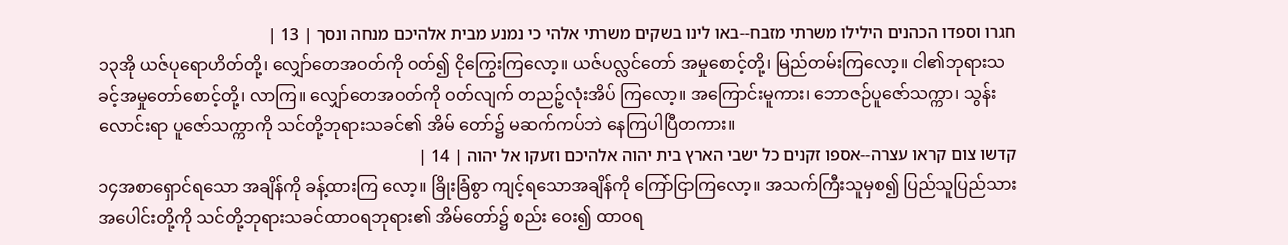חגרו וספדו הכהנים הילילו משרתי מזבח--באו לינו בשקים משרתי אלהי כי נמנע מבית אלהיכם מנחה ונסך | 13 |
၁၃အို ယဇ်ပုရောဟိတ်တို့၊ လျှော်တေအဝတ်ကို ဝတ်၍ ငိုကြွေးကြလော့။ ယဇ်ပလ္လင်တော် အမှုစောင့်တို့၊ မြည်တမ်းကြလော့။ ငါ၏ဘုရားသခင့်အမှုတော်စောင့်တို့၊ လာကြ။ လျှော်တေအဝတ်ကို ဝတ်လျက် တညဉ့်လုံးအိပ် ကြလော့။ အကြောင်းမူကား၊ ဘောဇဉ်ပူဇော်သက္ကာ၊ သွန်း လောင်းရာ ပူဇော်သက္ကာကို သင်တို့ဘုရားသခင်၏ အိမ် တော်၌ မဆက်ကပ်ဘဲ နေကြပါပြီတကား။
קדשו צום קראו עצרה--אספו זקנים כל ישבי הארץ בית יהוה אלהיכם וזעקו אל יהוה | 14 |
၁၄အစာရှောင်ရသော အချိန်ကို ခန့်ထားကြ လော့။ ခြိုးခြံစွာ ကျင့်ရသောအချိန်ကို ကြော်ငြာကြလော့။ အသက်ကြီးသူမှစ၍ ပြည်သူပြည်သားအပေါင်းတို့ကို သင်တို့ဘုရားသခင်ထာဝရဘုရား၏ အိမ်တော်၌ စည်း ဝေး၍ ထာဝရ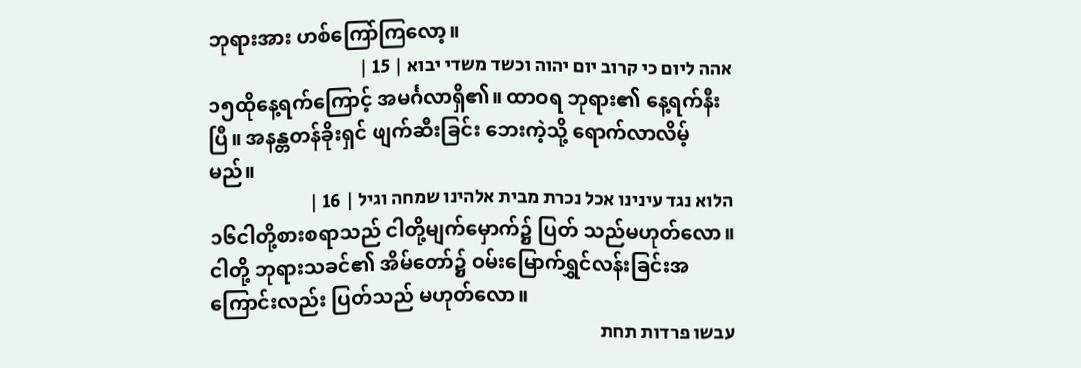ဘုရားအား ဟစ်ကြော်ကြလော့။
אהה ליום כי קרוב יום יהוה וכשד משדי יבוא | 15 |
၁၅ထိုနေ့ရက်ကြောင့် အမင်္ဂလာရှိ၏။ ထာဝရ ဘုရား၏ နေ့ရက်နီးပြီ။ အနန္တတန်ခိုးရှင် ဖျက်ဆီးခြင်း ဘေးကဲ့သို့ ရောက်လာလိမ့်မည်။
הלוא נגד עינינו אכל נכרת מבית אלהינו שמחה וגיל | 16 |
၁၆ငါတို့စားစရာသည် ငါတို့မျက်မှောက်၌ ပြတ် သည်မဟုတ်လော။ ငါတို့ ဘုရားသခင်၏ အိမ်တော်၌ ဝမ်းမြောက်ရွှင်လန်းခြင်းအကြောင်းလည်း ပြတ်သည် မဟုတ်လော။
עבשו פרדות תחת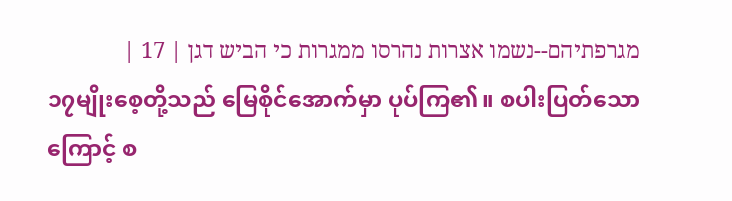מגרפתיהם--נשמו אצרות נהרסו ממגרות כי הביש דגן | 17 |
၁၇မျိုးစေ့တို့သည် မြေစိုင်အောက်မှာ ပုပ်ကြ၏။ စပါးပြတ်သောကြောင့် စ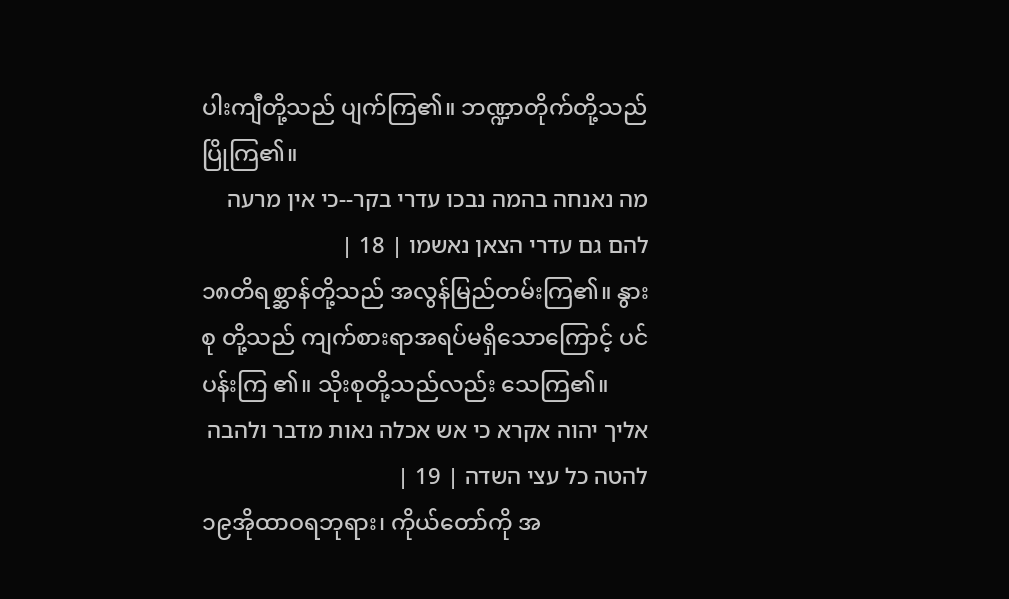ပါးကျီတို့သည် ပျက်ကြ၏။ ဘဏ္ဍာတိုက်တို့သည် ပြိုကြ၏။
מה נאנחה בהמה נבכו עדרי בקר--כי אין מרעה להם גם עדרי הצאן נאשמו | 18 |
၁၈တိရစ္ဆာန်တို့သည် အလွန်မြည်တမ်းကြ၏။ နွားစု တို့သည် ကျက်စားရာအရပ်မရှိသောကြောင့် ပင်ပန်းကြ ၏။ သိုးစုတို့သည်လည်း သေကြ၏။
אליך יהוה אקרא כי אש אכלה נאות מדבר ולהבה להטה כל עצי השדה | 19 |
၁၉အိုထာဝရဘုရား၊ ကိုယ်တော်ကို အ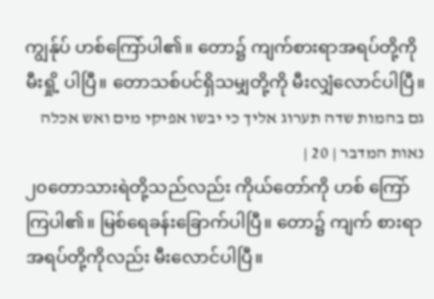ကျွန်ုပ် ဟစ်ကြော်ပါ၏။ တော၌ ကျက်စားရာအရပ်တို့ကို မီးရှို့ ပါပြီ။ တောသစ်ပင်ရှိသမျှတို့ကို မီးလျှံလောင်ပါပြီ။
גם בהמות שדה תערוג אליך כי יבשו אפיקי מים ואש אכלה נאות המדבר | 20 |
၂၀တောသားရဲတို့သည်လည်း ကိုယ်တော်ကို ဟစ် ကြော်ကြပါ၏။ မြစ်ရေခန်းခြောက်ပါပြီ။ တော၌ ကျက် စားရာအရပ်တို့ကိုလည်း မီးလောင်ပါပြီ။